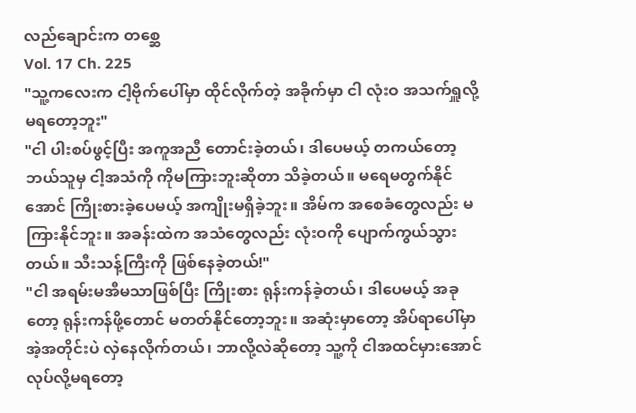လည်ချောင်းက တစ္ဆေ
Vol. 17 Ch. 225
"သူ့ကလေးက ငါ့ဗိုက်ပေါ်မှာ ထိုင်လိုက်တဲ့ အခိုက်မှာ ငါ လုံးဝ အသက်ရှူလို့ မရတော့ဘူး"
"ငါ ပါးစပ်ဖွင့်ပြီး အကူအညီ တောင်းခဲ့တယ်၊ ဒါပေမယ့် တကယ်တော့ ဘယ်သူမှ ငါ့အသံကို ကိုမကြားဘူးဆိုတာ သိခဲ့တယ်။ မရေမတွက်နိုင်အောင် ကြိုးစားခဲ့ပေမယ့် အကျိုးမရှိခဲ့ဘူး။ အိမ်က အစေခံတွေလည်း မကြားနိုင်ဘူး။ အခန်းထဲက အသံတွေလည်း လုံးဝကို ပျောက်ကွယ်သွားတယ်။ သီးသန့်ကြီးကို ဖြစ်နေခဲ့တယ်!"
"ငါ အရမ်းမအီမသာဖြစ်ပြီး ကြိုးစား ရုန်းကန်ခဲ့တယ်၊ ဒါပေမယ့် အခုတော့ ရုန်းကန်ဖို့တောင် မတတ်နိုင်တော့ဘူး။ အဆုံးမှာတော့ အိပ်ရာပေါ်မှာ အဲ့အတိုင်းပဲ လှဲနေလိုက်တယ်၊ ဘာလို့လဲဆိုတော့ သူ့ကို ငါအထင်မှားအောင်လုပ်လို့မရတော့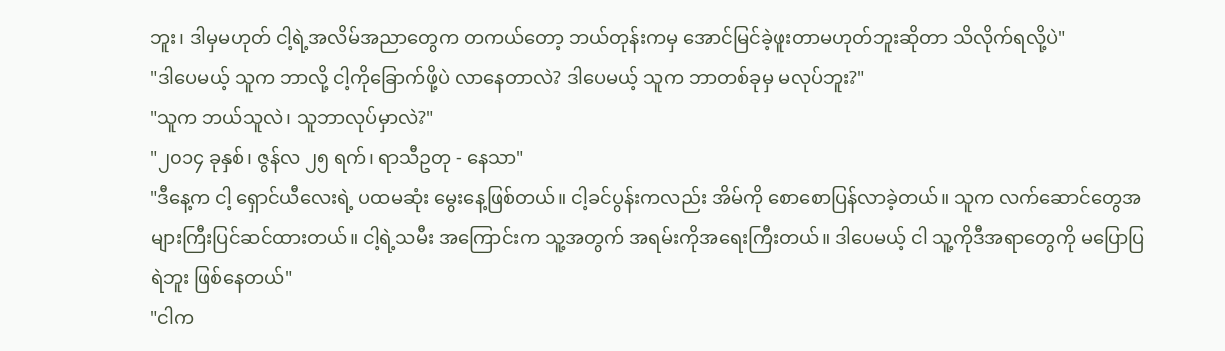ဘူး၊ ဒါမှမဟုတ် ငါ့ရဲ့အလိမ်အညာတွေက တကယ်တော့ ဘယ်တုန်းကမှ အောင်မြင်ခဲ့ဖူးတာမဟုတ်ဘူးဆိုတာ သိလိုက်ရလို့ပဲ"
"ဒါပေမယ့် သူက ဘာလို့ ငါ့ကိုခြောက်ဖို့ပဲ လာနေတာလဲ? ဒါပေမယ့် သူက ဘာတစ်ခုမှ မလုပ်ဘူး?"
"သူက ဘယ်သူလဲ၊ သူဘာလုပ်မှာလဲ?"
"၂၀၁၄ ခုနှစ်၊ ဇွန်လ ၂၅ ရက်၊ ရာသီဥတု - နေသာ"
"ဒီနေ့က ငါ့ ရှောင်ယီလေးရဲ့ ပထမဆုံး မွေးနေ့ဖြစ်တယ်။ ငါ့ခင်ပွန်းကလည်း အိမ်ကို စောစောပြန်လာခဲ့တယ်။ သူက လက်ဆောင်တွေအများကြီးပြင်ဆင်ထားတယ်။ ငါ့ရဲ့သမီး အကြောင်းက သူ့အတွက် အရမ်းကိုအရေးကြီးတယ်။ ဒါပေမယ့် ငါ သူ့ကိုဒီအရာတွေကို မပြောပြရဲဘူး ဖြစ်နေတယ်"
"ငါက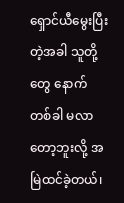ရှောင်ယီမွေးပြီးတဲ့အခါ သူတို့တွေ နောက်တစ်ခါ မလာတော့ဘူးလို့ အမြဲထင်ခဲ့တယ်၊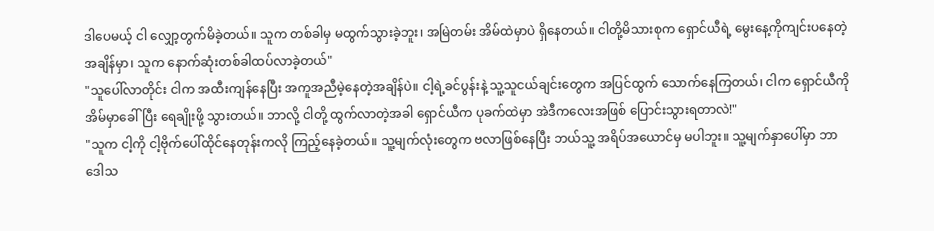ဒါပေမယ့် ငါ လျှော့တွက်မိခဲ့တယ်။ သူက တစ်ခါမှ မထွက်သွားခဲ့ဘူး၊ အမြဲတမ်း အိမ်ထဲမှာပဲ ရှိနေတယ်။ ငါတို့မိသားစုက ရှောင်ယီရဲ့ မွေးနေ့ကိုကျင်းပနေတဲ့အချိန်မှာ၊ သူက နောက်ဆုံးတစ်ခါထပ်လာခဲ့တယ်"
"သူပေါ်လာတိုင်း ငါက အထီးကျန်နေပြီး အကူအညီမဲ့နေတဲ့အချိန်ပဲ။ ငါ့ရဲ့ခင်ပွန်းနဲ့ သူ့သူငယ်ချင်းတွေက အပြင်ထွက် သောက်နေကြတယ်၊ ငါက ရှောင်ယီကိုအိမ်မှာခေါ်ပြီး ရေချိုးဖို့ သွားတယ်။ ဘာလို့ ငါတို့ ထွက်လာတဲ့အခါ ရှောင်ယီက ပုခက်ထဲမှာ အဲဒီကလေးအဖြစ် ပြောင်းသွားရတာလဲ!"
"သူက ငါ့ကို ငါ့ဗိုက်ပေါ်ထိုင်နေတုန်းကလို ကြည့်နေခဲ့တယ်။ သူ့မျက်လုံးတွေက ဗလာဖြစ်နေပြီး ဘယ်သူ့ အရိပ်အယောင်မှ မပါဘူး။ သူ့မျက်နှာပေါ်မှာ ဘာဒေါသ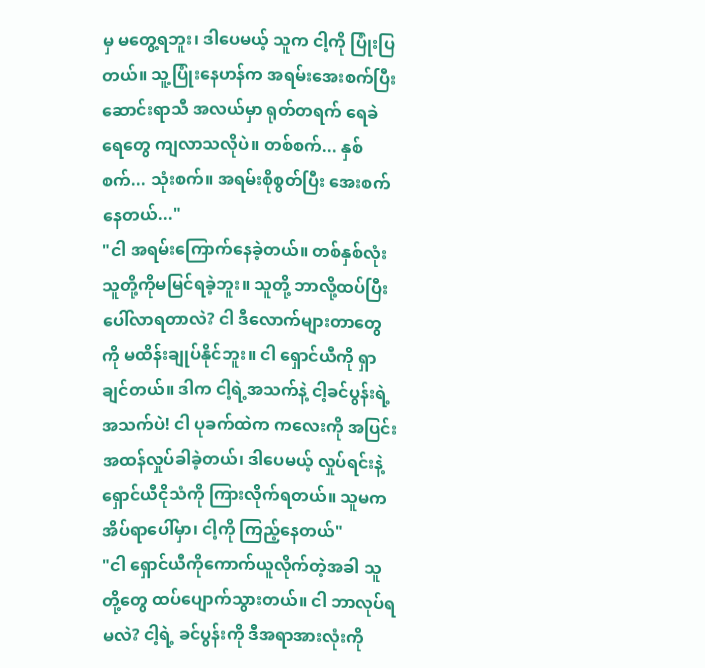မှ မတွေ့ရဘူး၊ ဒါပေမယ့် သူက ငါ့ကို ပြုံးပြတယ်။ သူ့ပြုံးနေဟန်က အရမ်းအေးစက်ပြီး ဆောင်းရာသီ အလယ်မှာ ရုတ်တရက် ရေခဲရေတွေ ကျလာသလိုပဲ။ တစ်စက်... နှစ်စက်... သုံးစက်။ အရမ်းစိုစွတ်ပြီး အေးစက်နေတယ်..."
"ငါ အရမ်းကြောက်နေခဲ့တယ်။ တစ်နှစ်လုံး သူတို့ကိုမမြင်ရခဲ့ဘူး။ သူတို့ ဘာလို့ထပ်ပြီးပေါ်လာရတာလဲ? ငါ ဒီလောက်များတာတွေကို မထိန်းချုပ်နိုင်ဘူး။ ငါ ရှောင်ယီကို ရှာချင်တယ်။ ဒါက ငါ့ရဲ့အသက်နဲ့ ငါ့ခင်ပွန်းရဲ့ အသက်ပဲ! ငါ ပုခက်ထဲက ကလေးကို အပြင်းအထန်လှုပ်ခါခဲ့တယ်၊ ဒါပေမယ့် လှုပ်ရင်းနဲ့ ရှောင်ယီငိုသံကို ကြားလိုက်ရတယ်။ သူမက အိပ်ရာပေါ်မှာ၊ ငါ့ကို ကြည့်နေတယ်"
"ငါ ရှောင်ယီကိုကောက်ယူလိုက်တဲ့အခါ သူတို့တွေ ထပ်ပျောက်သွားတယ်။ ငါ ဘာလုပ်ရမလဲ? ငါ့ရဲ့ ခင်ပွန်းကို ဒီအရာအားလုံးကို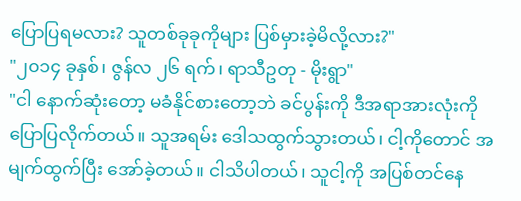ပြောပြရမလား? သူတစ်ခုခုကိုများ ပြစ်မှားခဲ့မိလို့လား?"
"၂၀၁၄ ခုနှစ်၊ ဇွန်လ ၂၆ ရက်၊ ရာသီဥတု - မိုးရွာ"
"ငါ နောက်ဆုံးတော့ မခံနိုင်စားတော့ဘဲ ခင်ပွန်းကို ဒီအရာအားလုံးကို ပြောပြလိုက်တယ်။ သူအရမ်း ဒေါသထွက်သွားတယ်၊ ငါ့ကိုတောင် အမျက်ထွက်ပြီး အော်ခဲ့တယ်။ ငါသိပါတယ်၊ သူငါ့ကို အပြစ်တင်နေ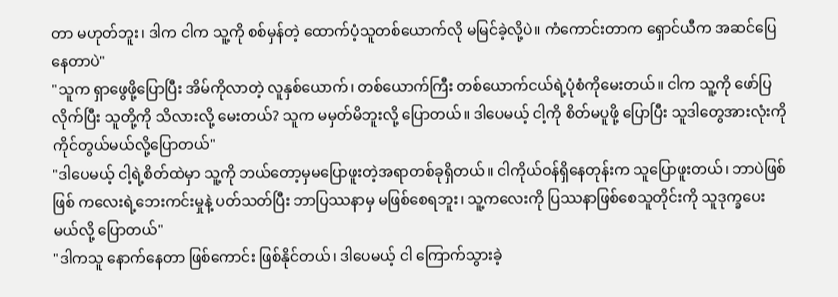တာ မဟုတ်ဘူး၊ ဒါက ငါက သူ့ကို စစ်မှန်တဲ့ ထောက်ပံ့သူတစ်ယောက်လို မမြင်ခဲ့လို့ပဲ။ ကံကောင်းတာက ရှောင်ယီက အဆင်ပြေနေတာပဲ"
"သူက ရှာဖွေဖို့ပြောပြီး အိမ်ကိုလာတဲ့ လူနှစ်ယောက်၊ တစ်ယောက်ကြီး တစ်ယောက်ငယ်ရဲ့ပုံစံကိုမေးတယ်။ ငါက သူ့ကို ဖော်ပြလိုက်ပြီး သူတို့ကို သိလားလို့ မေးတယ်? သူက မမှတ်မိဘူးလို့ ပြောတယ်။ ဒါပေမယ့် ငါ့ကို စိတ်မပူဖို့ ပြောပြီး သူဒါတွေအားလုံးကို ကိုင်တွယ်မယ်လို့ပြောတယ်"
"ဒါပေမယ့် ငါ့ရဲ့စိတ်ထဲမှာ သူ့ကို ဘယ်တော့မှမပြောဖူးတဲ့အရာတစ်ခုရှိတယ်။ ငါကိုယ်ဝန်ရှိနေတုန်းက သူပြောဖူးတယ်၊ ဘာပဲဖြစ်ဖြစ် ကလေးရဲ့ဘေးကင်းမှုနဲ့ ပတ်သတ်ပြီး ဘာပြဿနာမှ မဖြစ်စေရဘူး၊ သူ့ကလေးကို ပြဿနာဖြစ်စေသူတိုင်းကို သူဒုက္ခပေးမယ်လို့ ပြောတယ်"
"ဒါကသူ နောက်နေတာ ဖြစ်ကောင်း ဖြစ်နိုင်တယ်၊ ဒါပေမယ့် ငါ ကြောက်သွားခဲ့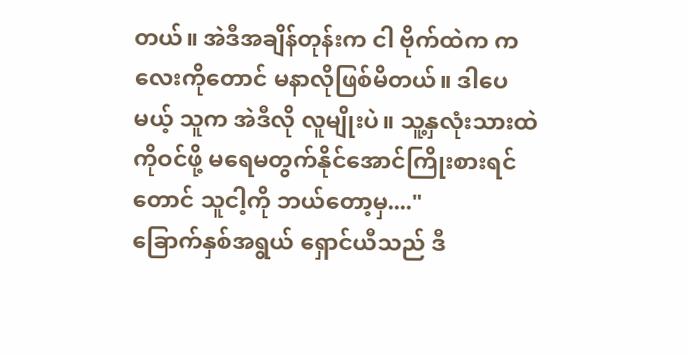တယ်။ အဲဒီအချိန်တုန်းက ငါ ဗိုက်ထဲက ကလေးကိုတောင် မနာလိုဖြစ်မိတယ်။ ဒါပေမယ့် သူက အဲဒီလို လူမျိုးပဲ။ သူ့နှလုံးသားထဲကိုဝင်ဖို့ မရေမတွက်နိုင်အောင်ကြိုးစားရင်တောင် သူငါ့ကို ဘယ်တော့မှ...."
ခြောက်နှစ်အရွယ် ရှောင်ယီသည် ဒီ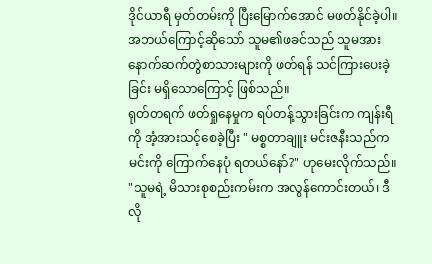ဒိုင်ယာရီ မှတ်တမ်းကို ပြီးမြောက်အောင် မဖတ်နိုင်ခဲ့ပါ။ အဘယ်ကြောင့်ဆိုသော် သူမ၏ဖခင်သည် သူမအား နောက်ဆက်တွဲစာသားများကို ဖတ်ရန် သင်ကြားပေးခဲ့ခြင်း မရှိသောကြောင့် ဖြစ်သည်။
ရုတ်တရက် ဖတ်ရှုနေမှုက ရပ်တန့်သွားခြင်းက ကျန်းရီကို အံ့အားသင့်စေခဲ့ပြီး " မစ္စတာချူး မင်းဇနီးသည်က မင်းကို ကြောက်နေပုံ ရတယ်နော်?" ဟုမေးလိုက်သည်။
"သူမရဲ့ မိသားစုစည်းကမ်းက အလွန်ကောင်းတယ်၊ ဒီလို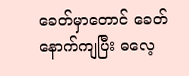ခေတ်မှာတောင် ခေတ်နောက်ကျပြီး ဓလေ့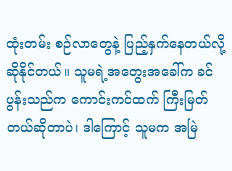ထုံးတမ်း စဉ်လာတွေနဲ့ ပြည့်နှက်နေတယ်လို့ ဆိုနိုင်တယ်။ သူမရဲ့အတွေးအခေါ်က ခင်ပွန်းသည်က ကောင်းကင်ထက် ကြီးမြတ်တယ်ဆိုတာပဲ၊ ဒါကြောင့် သူမက အမြဲ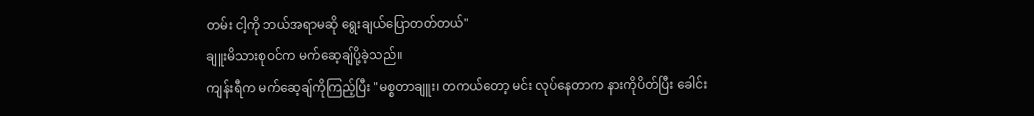တမ်း ငါ့ကို ဘယ်အရာမဆို ရွေးချယ်ပြောတတ်တယ်"
ချူးမိသားစုဝင်က မက်ဆေ့ချ်ပို့ခဲ့သည်။
ကျန်းရီက မက်ဆေ့ချ်ကိုကြည့်ပြီး "မစ္စတာချူး၊ တကယ်တော့ မင်း လုပ်နေတာက နားကိုပိတ်ပြီး ခေါင်း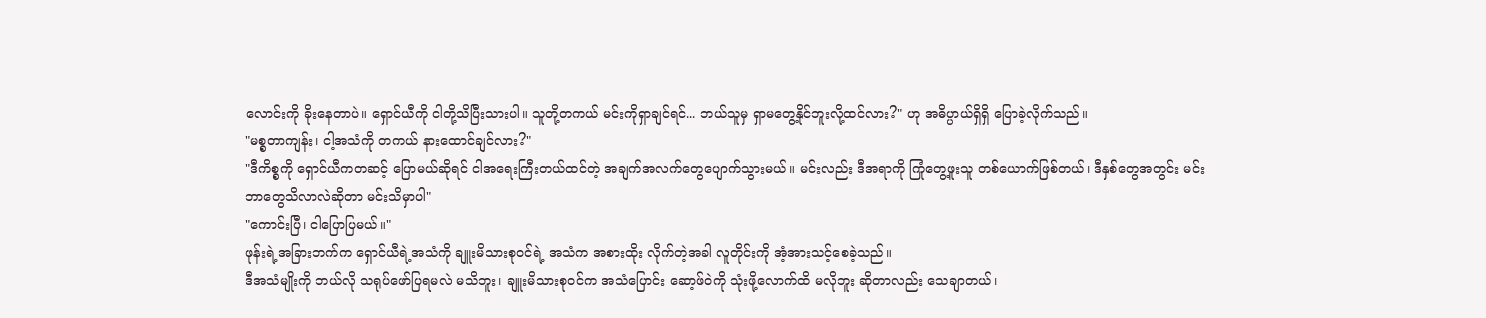လောင်းကို ခိုးနေတာပဲ။ ရှောင်ယီကို ငါတို့သိပြီးသားပါ။ သူတို့တကယ် မင်းကိုရှာချင်ရင်... ဘယ်သူမှ ရှာမတွေ့နိုင်ဘူးလို့ထင်လား?" ဟု အဓိပ္ပာယ်ရှိရှိ ပြောခဲ့လိုက်သည်။
"မစ္စတာကျန်း၊ ငါ့အသံကို တကယ် နားထောင်ချင်လား?"
"ဒီကိစ္စကို ရှောင်ယီကတဆင့် ပြောမယ်ဆိုရင် ငါအရေးကြီးတယ်ထင်တဲ့ အချက်အလက်တွေပျောက်သွားမယ်။ မင်းလည်း ဒီအရာကို ကြုံတွေ့ဖူးသူ တစ်ယောက်ဖြစ်တယ်၊ ဒီနှစ်တွေအတွင်း မင်းဘာတွေသိလာလဲဆိုတာ မင်းသိမှာပါ"
"ကောင်းပြီ၊ ငါပြောပြမယ်။"
ဖုန်းရဲ့အခြားဘက်က ရှောင်ယီရဲ့အသံကို ချူးမိသားစုဝင်ရဲ့ အသံက အစားထိုး လိုက်တဲ့အခါ လူတိုင်းကို အံ့အားသင့်စေခဲ့သည်။
ဒီအသံမျိုးကို ဘယ်လို သရုပ်ဖော်ပြရမလဲ မသိဘူး၊ ချူးမိသားစုဝင်က အသံပြောင်း ဆော့ဖ်ဝဲကို သုံးဖို့လောက်ထိ မလိုဘူး ဆိုတာလည်း သေချာတယ်၊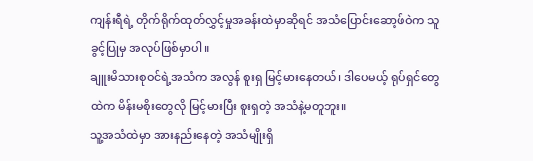ကျန်းရီရဲ့ တိုက်ရိုက်ထုတ်လွှင့်မှုအခန်းထဲမှာဆိုရင် အသံပြောင်းဆော့ဖ်ဝဲက သူခွင့်ပြုမှ အလုပ်ဖြစ်မှာပါ။
ချူးမိသားစုဝင်ရဲ့အသံက အလွန် စူးရှ မြင့်မားနေတယ်၊ ဒါပေမယ့် ရုပ်ရှင်တွေထဲက မိန်းမစိုးတွေလို မြင့်မားပြီး စူးရှတဲ့ အသံနဲ့မတူဘူး။
သူ့အသံထဲမှာ အားနည်းနေတဲ့ အသံမျိုးရှိ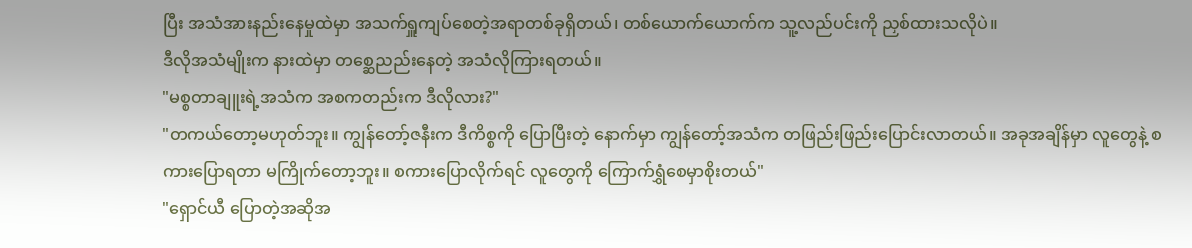ပြီး အသံအားနည်းနေမှုထဲမှာ အသက်ရှူကျပ်စေတဲ့အရာတစ်ခုရှိတယ်၊ တစ်ယောက်ယောက်က သူ့လည်ပင်းကို ညှစ်ထားသလိုပဲ။
ဒီလိုအသံမျိုးက နားထဲမှာ တစ္ဆေညည်းနေတဲ့ အသံလိုကြားရတယ်။
"မစ္စတာချူးရဲ့အသံက အစကတည်းက ဒီလိုလား?"
"တကယ်တော့မဟုတ်ဘူး။ ကျွန်တော့်ဇနီးက ဒီကိစ္စကို ပြောပြီးတဲ့ နောက်မှာ ကျွန်တော့်အသံက တဖြည်းဖြည်းပြောင်းလာတယ်။ အခုအချိန်မှာ လူတွေနဲ့ စကားပြောရတာ မကြိုက်တော့ဘူး။ စကားပြောလိုက်ရင် လူတွေကို ကြောက်ရွှံစေမှာစိုးတယ်"
"ရှောင်ယီ ပြောတဲ့အဆိုအ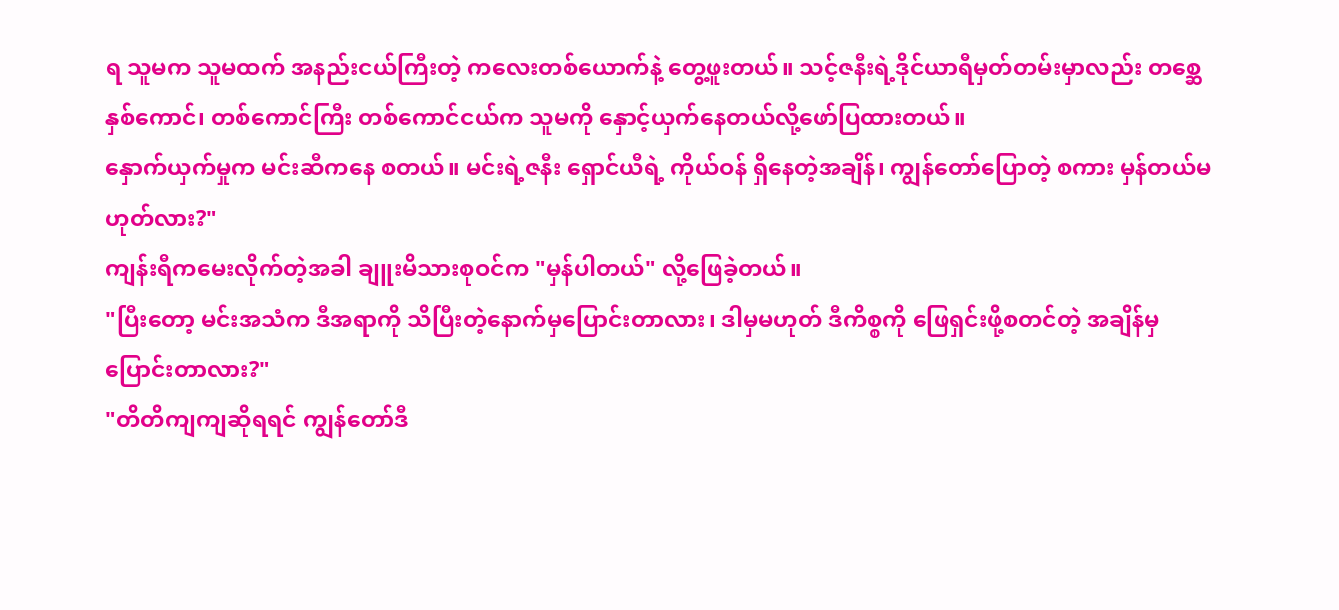ရ သူမက သူမထက် အနည်းငယ်ကြီးတဲ့ ကလေးတစ်ယောက်နဲ့ တွေ့ဖူးတယ်။ သင့်ဇနီးရဲ့ဒိုင်ယာရီမှတ်တမ်းမှာလည်း တစ္ဆေနှစ်ကောင်၊ တစ်ကောင်ကြီး တစ်ကောင်ငယ်က သူမကို နှောင့်ယှက်နေတယ်လို့ဖော်ပြထားတယ်။
နှောက်ယှက်မှုက မင်းဆီကနေ စတယ်။ မင်းရဲ့ဇနီး ရှောင်ယီရဲ့ ကိုယ်ဝန် ရှိနေတဲ့အချိန်၊ ကျွန်တော်ပြောတဲ့ စကား မှန်တယ်မဟုတ်လား?"
ကျန်းရီကမေးလိုက်တဲ့အခါ ချူးမိသားစုဝင်က "မှန်ပါတယ်" လို့ဖြေခဲ့တယ်။
"ပြီးတော့ မင်းအသံက ဒီအရာကို သိပြီးတဲ့နောက်မှပြောင်းတာလား၊ ဒါမှမဟုတ် ဒီကိစ္စကို ဖြေရှင်းဖို့စတင်တဲ့ အချိန်မှပြောင်းတာလား?"
"တိတိကျကျဆိုရရင် ကျွန်တော်ဒီ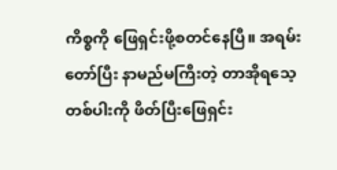ကိစ္စကို ဖြေရှင်းဖို့စတင်နေပြီ။ အရမ်းတော်ပြီး နာမည်မကြီးတဲ့ တာအိုရသေ့ တစ်ပါးကို ဖိတ်ပြီးဖြေရှင်း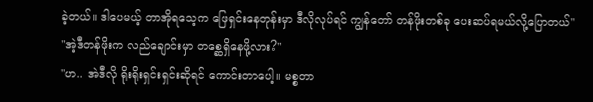ခဲ့တယ်။ ဒါပေမယ့် တာအိုရသေ့က ဖြေရှင်းနေတုန်းမှာ ဒီလိုလုပ်ရင် ကျွန်တော် တန်ဖိုးတစ်ခု ပေးဆပ်ရမယ်လို့ပြောတယ်"
"အဲ့ဒီတန်ဖိုးက လည်ချောင်းမှာ တစ္ဆေရှိနေဖို့လား?"
"ဟ.. အဲဒီလို ရိုးရိုးရှင်းရှင်းဆိုရင် ကောင်းတာပေါ့။ မစ္စတာ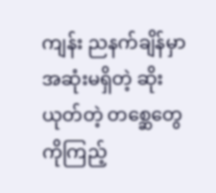ကျန်း ညနက်ချိန်မှာ အဆုံးမရှိတဲ့ ဆိုးယုတ်တဲ့ တစ္ဆေတွေကိုကြည့်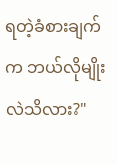ရတဲ့ခံစားချက်က ဘယ်လိုမျိုးလဲသိလား?"